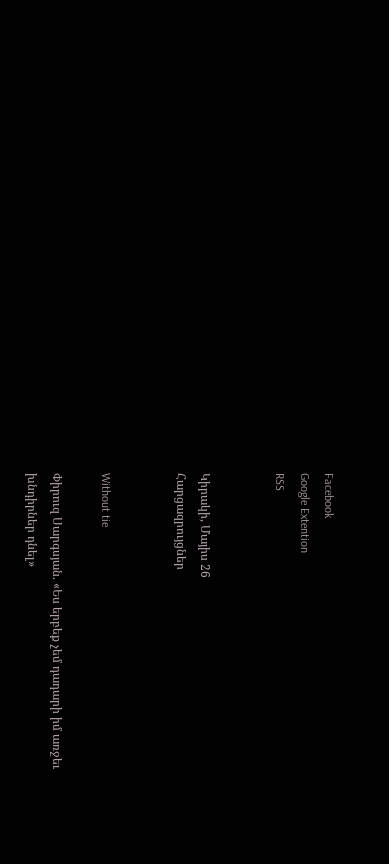Facebook
Google Extention
RSS


Կիրակի, Մայիս 26
Հարցազրույցներ


Without tie

Փիրուզ Սարգսյան. «Ես երբեք չեմ դադարի իմ առջեւ խնդիրներ դնել»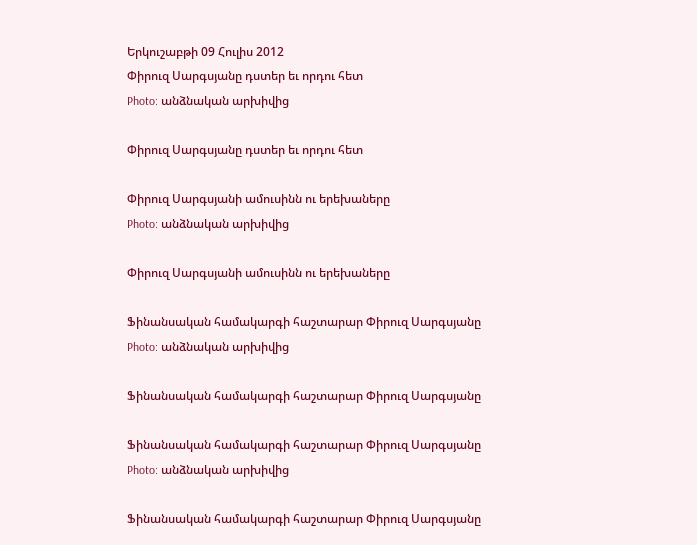Երկուշաբթի 09 Հուլիս 2012
Փիրուզ Սարգսյանը դստեր եւ որդու հետ
Photo: անձնական արխիվից

Փիրուզ Սարգսյանը դստեր եւ որդու հետ

Փիրուզ Սարգսյանի ամուսինն ու երեխաները
Photo: անձնական արխիվից

Փիրուզ Սարգսյանի ամուսինն ու երեխաները

Ֆինանսական համակարգի հաշտարար Փիրուզ Սարգսյանը
Photo: անձնական արխիվից

Ֆինանսական համակարգի հաշտարար Փիրուզ Սարգսյանը

Ֆինանսական համակարգի հաշտարար Փիրուզ Սարգսյանը
Photo: անձնական արխիվից

Ֆինանսական համակարգի հաշտարար Փիրուզ Սարգսյանը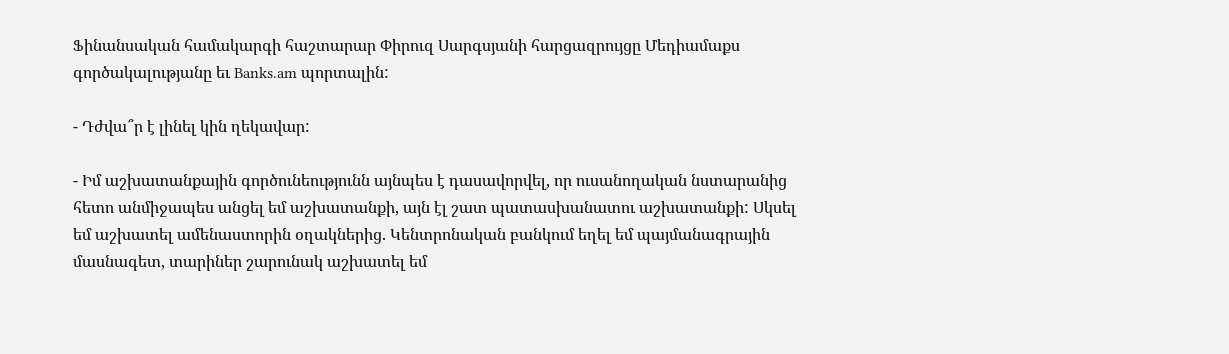Ֆինանսական համակարգի հաշտարար Փիրուզ Սարգսյանի հարցազրույցը Մեդիամաքս գործակալությանը եւ Banks.am պորտալին:

- Դժվա՞ր է լինել կին ղեկավար:

- Իմ աշխատանքային գործունեությունն այնպես է դասավորվել, որ ուսանողական նստարանից հետո անմիջապես անցել եմ աշխատանքի, այն էլ շատ պատասխանատու աշխատանքի: Սկսել եմ աշխատել ամենաստորին օղակներից. Կենտրոնական բանկում եղել եմ պայմանագրային մասնագետ, տարիներ շարունակ աշխատել եմ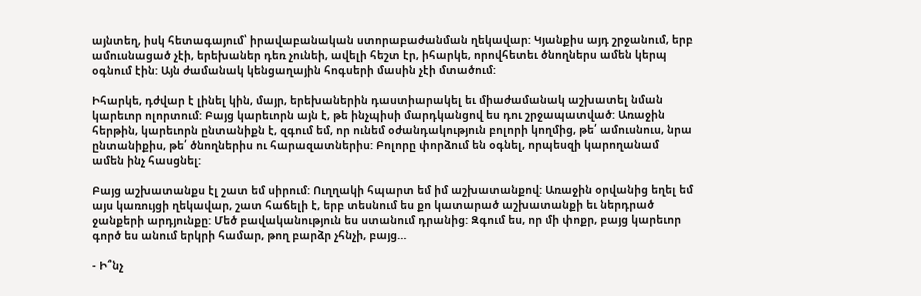այնտեղ, իսկ հետագայում՝ իրավաբանական ստորաբաժանման ղեկավար: Կյանքիս այդ շրջանում, երբ ամուսնացած չէի, երեխաներ դեռ չունեի, ավելի հեշտ էր, իհարկե, որովհետեւ ծնողներս ամեն կերպ օգնում էին: Այն ժամանակ կենցաղային հոգսերի մասին չէի մտածում:

Իհարկե, դժվար է լինել կին, մայր, երեխաներին դաստիարակել եւ միաժամանակ աշխատել նման կարեւոր ոլորտում: Բայց կարեւորն այն է, թե ինչպիսի մարդկանցով ես դու շրջապատված: Առաջին հերթին, կարեւորն ընտանիքն է, զգում եմ, որ ունեմ օժանդակություն բոլորի կողմից, թե՛ ամուսնուս, նրա ընտանիքիս, թե՛ ծնողներիս ու հարազատներիս: Բոլորը փորձում են օգնել, որպեսզի կարողանամ ամեն ինչ հասցնել:

Բայց աշխատանքս էլ շատ եմ սիրում: Ուղղակի հպարտ եմ իմ աշխատանքով: Առաջին օրվանից եղել եմ այս կառույցի ղեկավար, շատ հաճելի է, երբ տեսնում ես քո կատարած աշխատանքի եւ ներդրած ջանքերի արդյունքը: Մեծ բավականություն ես ստանում դրանից: Զգում ես, որ մի փոքր, բայց կարեւոր գործ ես անում երկրի համար, թող բարձր չհնչի, բայց…

- Ի՞նչ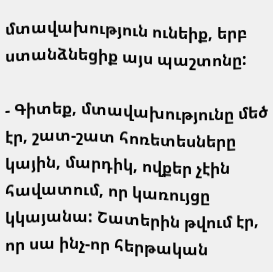մտավախություն ունեիք, երբ ստանձնեցիք այս պաշտոնը:

- Գիտեք, մտավախությունը մեծ էր, շատ-շատ հոռետեսները կային, մարդիկ, ովքեր չէին հավատում, որ կառույցը կկայանա: Շատերին թվում էր, որ սա ինչ-որ հերթական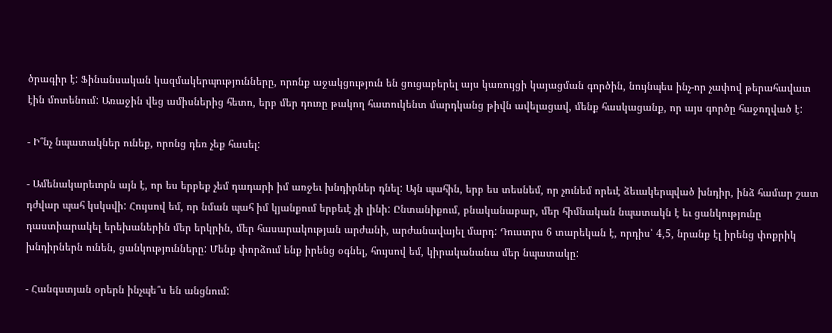ծրագիր է: Ֆինանսական կազմակերպությունները, որոնք աջակցություն են ցուցաբերել այս կառույցի կայացման գործին, նույնպես ինչ-որ չափով թերահավատ էին մոտենում: Առաջին վեց ամիսներից հետո, երբ մեր դուռը թակող հատուկենտ մարդկանց թիվն ավելացավ, մենք հասկացանք, որ այս գործը հաջողված է:

- Ի՞նչ նպատակներ ունեք, որոնց դեռ չեք հասել:

- Ամենակարեւորն այն է, որ ես երբեք չեմ դադարի իմ առջեւ խնդիրներ դնել: Այն պահին, երբ ես տեսնեմ, որ չունեմ որեւէ ձեւակերպված խնդիր, ինձ համար շատ դժվար պահ կսկսվի: Հույսով եմ, որ նման պահ իմ կյանքում երբեւէ չի լինի: Ընտանիքում, բնականաբար, մեր հիմնական նպատակն է եւ ցանկությունը դաստիարակել երեխաներին մեր երկրին, մեր հասարակության արժանի, արժանավայել մարդ: Դուստրս 6 տարեկան է, որդիս՝ 4,5, նրանք էլ իրենց փոքրիկ խնդիրներն ունեն, ցանկությունները: Մենք փորձում ենք իրենց օգնել, հույսով եմ, կիրականանա մեր նպատակը:

- Հանգստյան օրերն ինչպե՞ս են անցնում: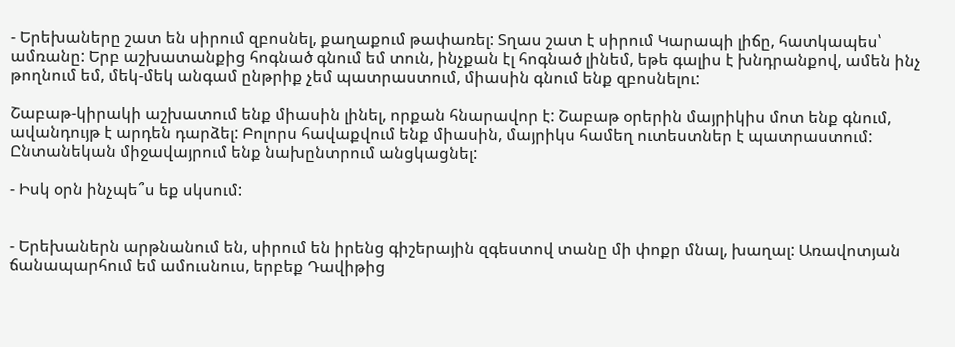- Երեխաները շատ են սիրում զբոսնել, քաղաքում թափառել: Տղաս շատ է սիրում Կարապի լիճը, հատկապես՝ ամռանը: Երբ աշխատանքից հոգնած գնում եմ տուն, ինչքան էլ հոգնած լինեմ, եթե գալիս է խնդրանքով, ամեն ինչ թողնում եմ, մեկ-մեկ անգամ ընթրիք չեմ պատրաստում, միասին գնում ենք զբոսնելու:

Շաբաթ-կիրակի աշխատում ենք միասին լինել, որքան հնարավոր է: Շաբաթ օրերին մայրիկիս մոտ ենք գնում, ավանդույթ է արդեն դարձել: Բոլորս հավաքվում ենք միասին, մայրիկս համեղ ուտեստներ է պատրաստում: Ընտանեկան միջավայրում ենք նախընտրում անցկացնել:

- Իսկ օրն ինչպե՞ս եք սկսում:


- Երեխաներն արթնանում են, սիրում են իրենց գիշերային զգեստով տանը մի փոքր մնալ, խաղալ: Առավոտյան ճանապարհում եմ ամուսնուս, երբեք Դավիթից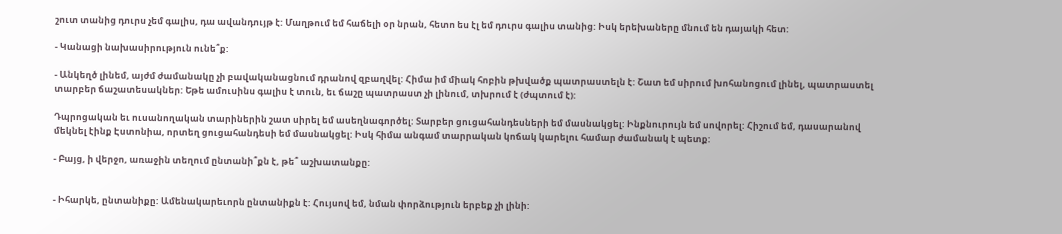շուտ տանից դուրս չեմ գալիս, դա ավանդույթ է: Մաղթում եմ հաճելի օր նրան, հետո ես էլ եմ դուրս գալիս տանից: Իսկ երեխաները մնում են դայակի հետ:

- Կանացի նախասիրություն ունե՞ք:

- Անկեղծ լինեմ, այժմ ժամանակը չի բավականացնում դրանով զբաղվել: Հիմա իմ միակ հոբին թխվածք պատրաստելն է: Շատ եմ սիրում խոհանոցում լինել, պատրաստել տարբեր ճաշատեսակներ: Եթե ամուսինս գալիս է տուն, եւ ճաշը պատրաստ չի լինում, տխրում է (ժպտում է):

Դպրոցական եւ ուսանողական տարիներին շատ սիրել եմ ասեղնագործել: Տարբեր ցուցահանդեսների եմ մասնակցել: Ինքնուրույն եմ սովորել: Հիշում եմ, դասարանով մեկնել էինք Էստոնիա, որտեղ ցուցահանդեսի եմ մասնակցել: Իսկ հիմա անգամ տարրական կոճակ կարելու համար ժամանակ է պետք:

- Բայց, ի վերջո, առաջին տեղում ընտանի՞քն է, թե՞ աշխատանքը:


- Իհարկե, ընտանիքը: Ամենակարեւորն ընտանիքն է: Հույսով եմ, նման փորձություն երբեք չի լինի: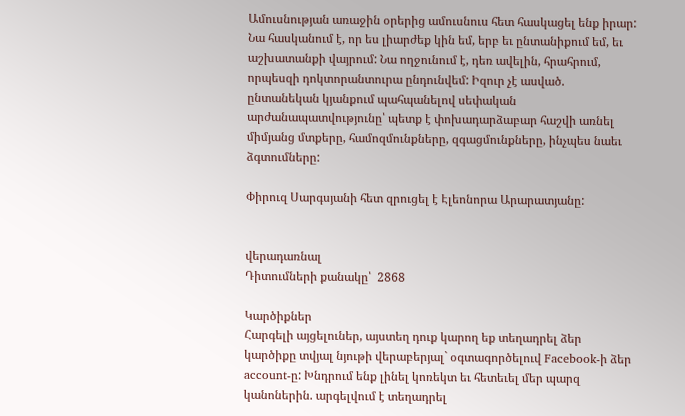Ամուսնության առաջին օրերից ամուսնուս հետ հասկացել ենք իրար: Նա հասկանում է, որ ես լիարժեք կին եմ, երբ եւ ընտանիքում եմ, եւ աշխատանքի վայրում: Նա ողջունում է, դեռ ավելին, հրահրում, որպեսզի դոկտորանտուրա ընդունվեմ: Իզուր չէ ասված. ընտանեկան կյանքում պահպանելով սեփական արժանապատվությունը՝ պետք է փոխադարձաբար հաշվի առնել միմյանց մտքերը, համոզմունքները, զգացմունքները, ինչպես նաեւ ձգտումները:

Փիրուզ Սարգսյանի հետ զրուցել է Էլեոնորա Արարատյանը:


վերադառնալ
Դիտումների քանակը՝  2868

Կարծիքներ
Հարգելի այցելուներ, այստեղ դուք կարող եք տեղադրել ձեր կարծիքը տվյալ նյութի վերաբերյալ` օգտագործելուվ Facebook-ի ձեր account-ը: Խնդրում ենք լինել կոռեկտ եւ հետեւել մեր պարզ կանոներին. արգելվում է տեղադրել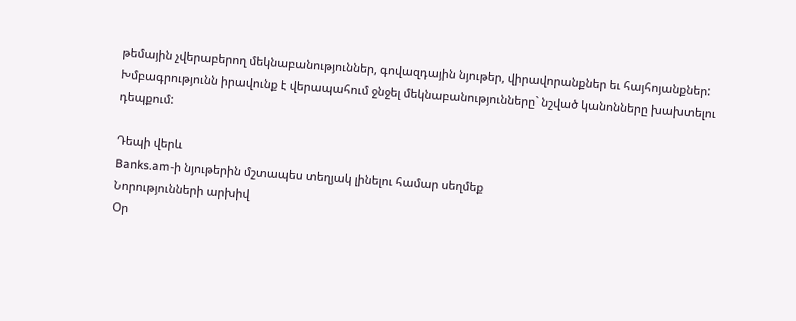թեմային չվերաբերող մեկնաբանություններ, գովազդային նյութեր, վիրավորանքներ եւ հայհոյանքներ: Խմբագրությունն իրավունք է վերապահում ջնջել մեկնաբանությունները` նշված կանոնները խախտելու դեպքում:

Դեպի վերև
Banks.am-ի նյութերին մշտապես տեղյակ լինելու համար սեղմեք
Նորությունների արխիվ
Օր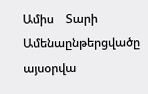Ամիս    Տարի
Ամենաընթերցվածը
այսօրվա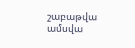շաբաթվա
ամսվա